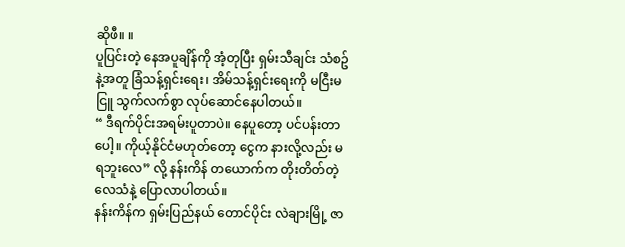ဆိုဖီ။ ။
ပူပြင်းတဲ့ နေအပူချိန်ကို အံ့တုပြီး ရှမ်းသီချင်း သံစဥ်နဲ့အတူ ခြံသန့်ရှင်းရေး၊ အိမ်သန့်ရှင်းရေးကို မငြီးမငြူ သွက်လက်စွာ လုပ်ဆောင်နေပါတယ်။
“ ဒီရက်ပိုင်းအရမ်းပူတာပဲ။ နေပူတော့ ပင်ပန်းတာပေါ့။ ကိုယ့်နိုင်ငံမဟုတ်တော့ ငွေက နားလို့လည်း မရဘူးလေ” လို့ နန်းကိန် တယောက်က တိုးတိတ်တဲ့လေသံနဲ့ ပြောလာပါတယ်။
နန်းကိန်က ရှမ်းပြည်နယ် တောင်ပိုင်း လဲချားမြို့ ဇာ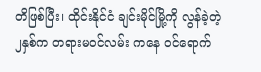တိဖြစ်ပြီး၊ ထိုင်းနိုင်ငံ ချင်းမိုင်မြို့ကို လွန်ခဲ့တဲ့ ၂နှစ်က တရားမဝင်လမ်း ကနေ ဝင်ရောက်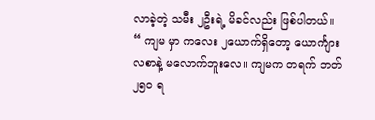လာခဲ့တဲ့ သမီး ၂ဦးရဲ့ မိခင်လည်း ဖြစ်ပါတယ်။
“ ကျမ မှာ ကလေး ၂ယောက်ရှိတော့ ယောင်္ကျားလစာနဲ့ မလောက်ဘူးလေ။ ကျမက တရက် ဘတ် ၂၅၀ ရ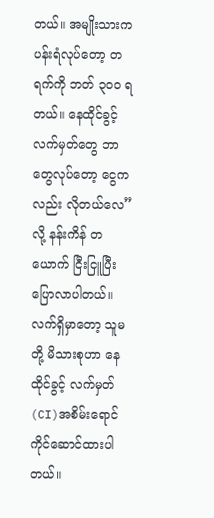တယ်။ အမျိုးသားက ပန်းရံလုပ်တော့ တရက်ကို ဘတ် ၃၀၀ ရတယ်။ နေထိုင်ခွင့်လက်မှတ်တွေ ဘာတွေလုပ်တော့ ငွေကလည်း လိုတယ်လေ” လို့ နန်းကိန် တယောက် ငြီးငြူပြီး ပြောလာပါတယ်။
လက်ရှိမှာတော့ သူမတို့ မိသားစုဟာ နေထိုင်ခွင့် လက်မှတ် (CI)အစိမ်းရောင်ကိုင်ဆောင်ထားပါတယ်။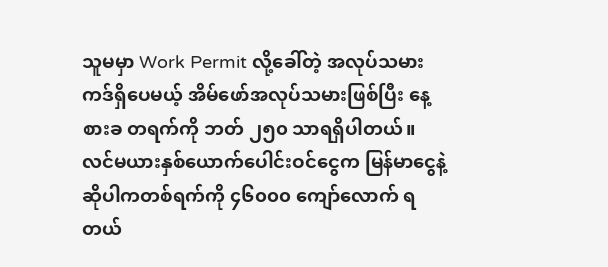သူမမှာ Work Permit လို့ခေါ်တဲ့ အလုပ်သမားကဒ်ရှိပေမယ့် အိမ်ဖော်အလုပ်သမားဖြစ်ပြီး နေ့စားခ တရက်ကို ဘတ် ၂၅၀ သာရရှိပါတယ်။
လင်မယားနှစ်ယောက်ပေါင်းဝင်ငွေက မြန်မာငွေနဲ့ဆိုပါကတစ်ရက်ကို ၄၆၀၀၀ ကျော်လောက် ရတယ်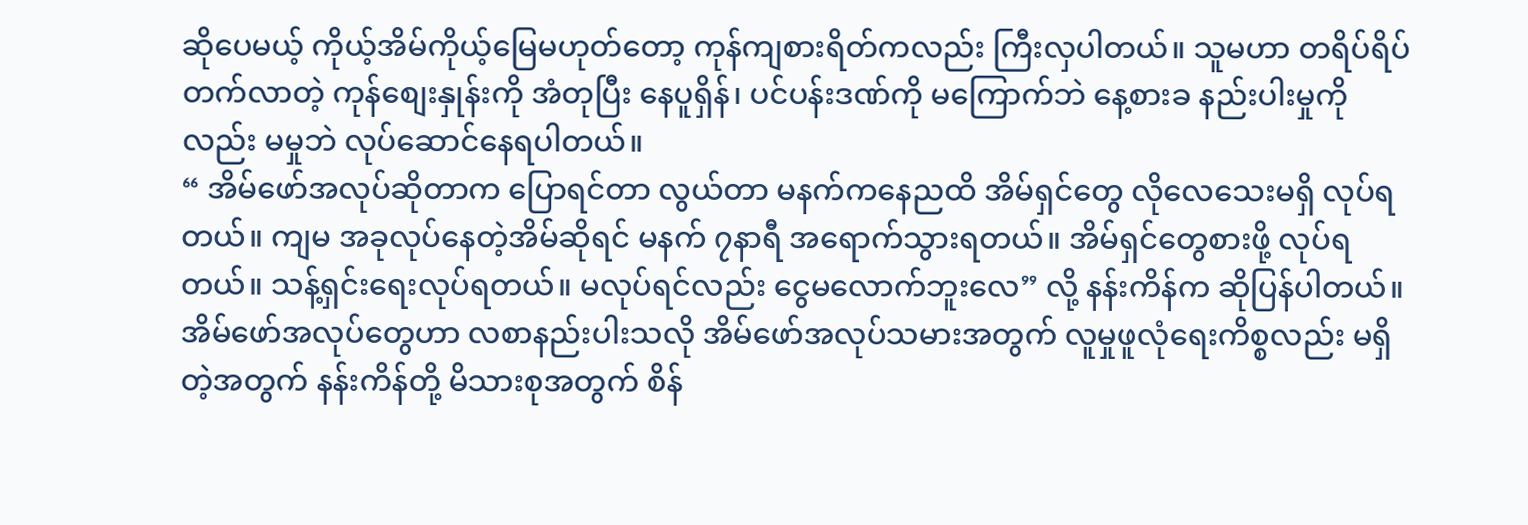ဆိုပေမယ့် ကိုယ့်အိမ်ကိုယ့်မြေမဟုတ်တော့ ကုန်ကျစားရိတ်ကလည်း ကြီးလှပါတယ်။ သူမဟာ တရိပ်ရိပ်တက်လာတဲ့ ကုန်စျေးနှုန်းကို အံတုပြီး နေပူရှိန်၊ ပင်ပန်းဒဏ်ကို မကြောက်ဘဲ နေ့စားခ နည်းပါးမှုကိုလည်း မမှုဘဲ လုပ်ဆောင်နေရပါတယ်။
“ အိမ်ဖော်အလုပ်ဆိုတာက ပြောရင်တာ လွယ်တာ မနက်ကနေညထိ အိမ်ရှင်တွေ လိုလေသေးမရှိ လုပ်ရတယ်။ ကျမ အခုလုပ်နေတဲ့အိမ်ဆိုရင် မနက် ၇နာရီ အရောက်သွားရတယ်။ အိမ်ရှင်တွေစားဖို့ လုပ်ရတယ်။ သန့်ရှင်းရေးလုပ်ရတယ်။ မလုပ်ရင်လည်း ငွေမလောက်ဘူးလေ” လို့ နန်းကိန်က ဆိုပြန်ပါတယ်။
အိမ်ဖော်အလုပ်တွေဟာ လစာနည်းပါးသလို အိမ်ဖော်အလုပ်သမားအတွက် လူမှုဖူလုံရေးကိစ္စလည်း မရှိတဲ့အတွက် နန်းကိန်တို့ မိသားစုအတွက် စိန်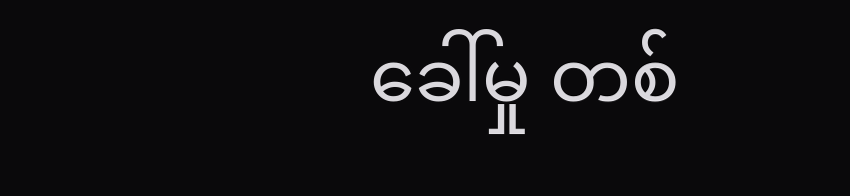ခေါ်မှု တစ်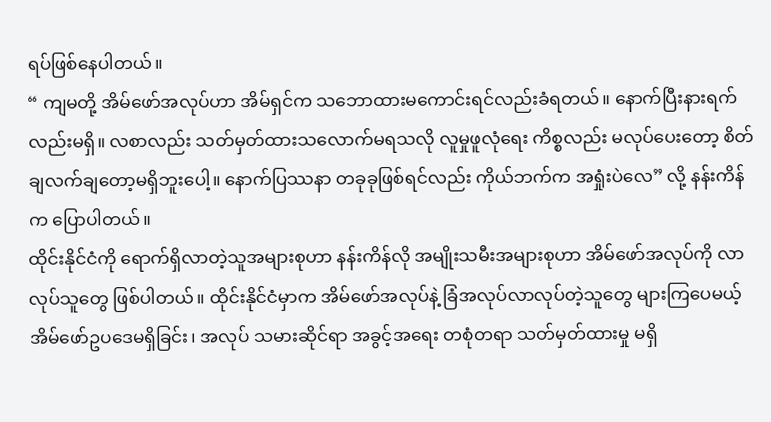ရပ်ဖြစ်နေပါတယ်။
“ ကျမတို့ အိမ်ဖော်အလုပ်ဟာ အိမ်ရှင်က သဘောထားမကောင်းရင်လည်းခံရတယ်။ နောက်ပြီးနားရက်လည်းမရှိ။ လစာလည်း သတ်မှတ်ထားသလောက်မရသလို လူမှုဖူလုံရေး ကိစ္စလည်း မလုပ်ပေးတော့ စိတ်ချလက်ချတော့မရှိဘူးပေါ့။ နောက်ပြဿနာ တခုခုဖြစ်ရင်လည်း ကိုယ်ဘက်က အရှုံးပဲလေ” လို့ နန်းကိန် က ပြောပါတယ်။
ထိုင်းနိုင်ငံကို ရောက်ရှိလာတဲ့သူအများစုဟာ နန်းကိန်လို အမျိုးသမီးအများစုဟာ အိမ်ဖော်အလုပ်ကို လာလုပ်သူတွေ ဖြစ်ပါတယ်။ ထိုင်းနိုင်ငံမှာက အိမ်ဖော်အလုပ်နဲ့ ခြံအလုပ်လာလုပ်တဲ့သူတွေ များကြပေမယ့် အိမ်ဖော်ဥပဒေမရှိခြင်း၊ အလုပ် သမားဆိုင်ရာ အခွင့်အရေး တစုံတရာ သတ်မှတ်ထားမှု မရှိ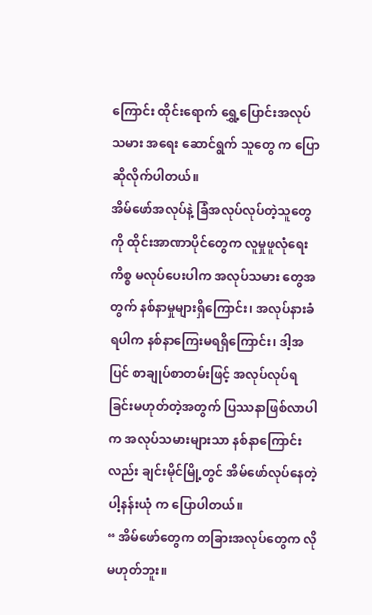ကြောင်း ထိုင်းရောက် ရွှေ့ပြောင်းအလုပ်သမား အရေး ဆောင်ရွက် သူတွေ က ပြောဆိုလိုက်ပါတယ်။
အိမ်ဖော်အလုပ်နဲ့ ခြံအလုပ်လုပ်တဲ့သူတွေကို ထိုင်းအာဏာပိုင်တွေက လူမှုဖူလုံရေးကိစ္စ မလုပ်ပေးပါက အလုပ်သမား တွေအတွက် နစ်နာမှုများရှိကြောင်း၊ အလုပ်နားခံရပါက နစ်နာကြေးမရရှိကြောင်း၊ ဒါ့အပြင် စာချုပ်စာတမ်းဖြင့် အလုပ်လုပ်ရ ခြင်းမဟုတ်တဲ့အတွက် ပြဿနာဖြစ်လာပါက အလုပ်သမားများသာ နစ်နာကြောင်း လည်း ချင်းမိုင်မြို့တွင် အိမ်ဖော်လုပ်နေတဲ့ ပါ့နန်းယုံ က ပြောပါတယ်။
“ အိမ်ဖော်တွေက တခြားအလုပ်တွေက လိုမဟုတ်ဘူး။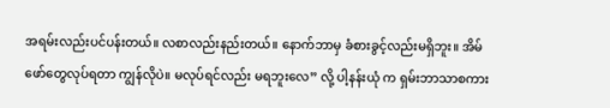အရမ်းလည်းပင်ပန်းတယ်။ လစာလည်းနည်းတယ်။ နောက်ဘာမှ ခံစားခွင့်လည်းမရှိဘူး။ အိမ်ဖော်တွေလုပ်ရတာ ကျွန်လိုပဲ။ မလုပ်ရင်လည်း မရဘူးလေ” လို့ ပါ့နန်းယုံ က ရှမ်းဘာသာစကား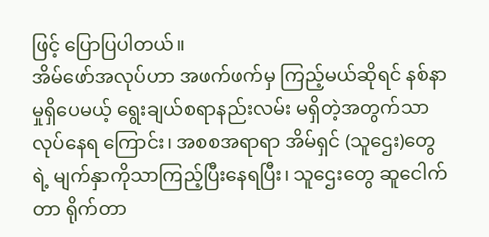ဖြင့် ပြောပြပါတယ်။
အိမ်ဖော်အလုပ်ဟာ အဖက်ဖက်မှ ကြည့်မယ်ဆိုရင် နစ်နာမှုရှိပေမယ့် ရွေးချယ်စရာနည်းလမ်း မရှိတဲ့အတွက်သာ လုပ်နေရ ကြောင်း၊ အစစအရာရာ အိမ်ရှင် (သူဌေး)တွေရဲ့ မျက်နှာကိုသာကြည့်ပြီးနေရပြီး၊ သူဌေးတွေ ဆူငေါက်တာ ရိုက်တာ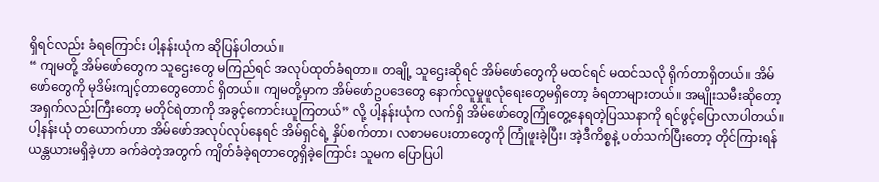ရှိရင်လည်း ခံရကြောင်း ပါ့နန်းယုံက ဆိုပြန်ပါတယ်။
“ ကျမတို့ အိမ်ဖော်တွေက သူဌေးတွေ မကြည်ရင် အလုပ်ထုတ်ခံရတာ။ တချို့ သူဌေးဆိုရင် အိမ်ဖော်တွေကို မထင်ရင် မထင်သလို ရိုက်တာရှိတယ်။ အိမ်ဖော်တွေကို မုဒိမ်းကျင့်တာတွေတောင် ရှိတယ်။ ကျမတို့မှာက အိမ်ဖော်ဥပဒေတွေ နောက်လူမှုဖူလုံရေးတွေမရှိတော့ ခံရတာများတယ်။ အမျိုးသမီးဆိုတော့ အရှက်လည်းကြီးတော့ မတိုင်ရဲတာကို အခွင့်ကောင်းယူကြတယ်” လို့ ပါ့နန်းယုံက လက်ရှိ အိမ်ဖော်တွေကြုံတွေ့နေရတဲ့ပြဿနာကို ရင်ဖွင့်ပြောလာပါတယ်။
ပါ့နန်းယုံ တယောက်ဟာ အိမ်ဖော်အလုပ်လုပ်နေရင် အိမ်ရှင်ရဲ့ နှိပ်စက်တာ၊ လစာမပေးတာတွေကို ကြုံဖူးခဲ့ပြီး၊ အဲ့ဒီကိစ္စနဲ့ ပတ်သက်ပြီးတော့ တိုင်ကြားရန် ယန္တယားမရှိခဲ့ဟာ ခက်ခဲတဲ့အတွက် ကျိတ်ခံခဲ့ရတာတွေရှိခဲ့ကြောင်း သူမက ပြောပြပါ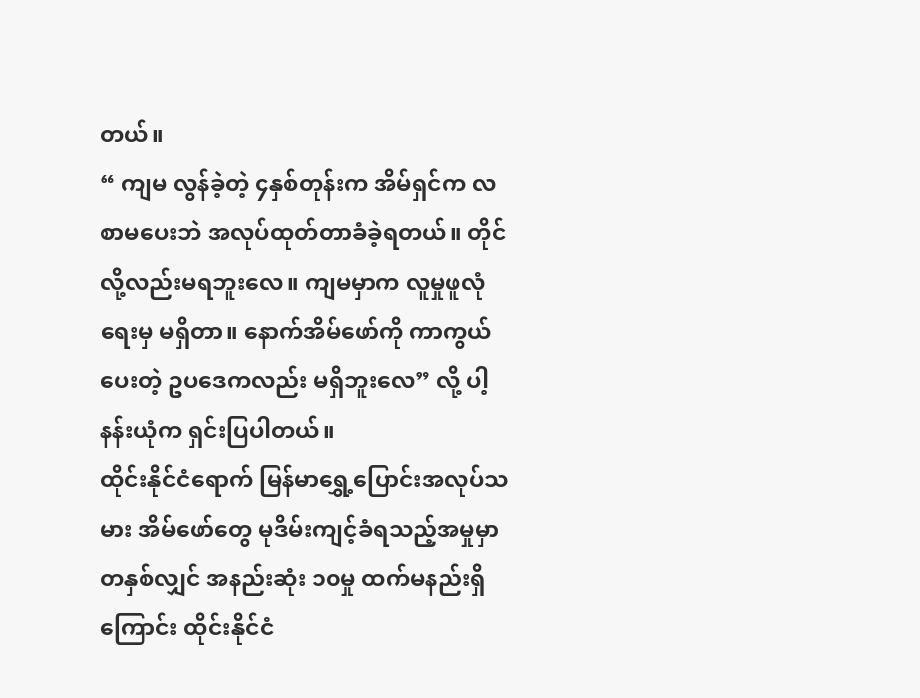တယ်။
“ ကျမ လွန်ခဲ့တဲ့ ၄နှစ်တုန်းက အိမ်ရှင်က လစာမပေးဘဲ အလုပ်ထုတ်တာခံခဲ့ရတယ်။ တိုင်လို့လည်းမရဘူးလေ။ ကျမမှာက လူမှုဖူလုံရေးမှ မရှိတာ။ နောက်အိမ်ဖော်ကို ကာကွယ်ပေးတဲ့ ဥပဒေကလည်း မရှိဘူးလေ” လို့ ပါ့နန်းယုံက ရှင်းပြပါတယ်။
ထိုင်းနိုင်ငံရောက် မြန်မာရွှေ့ပြောင်းအလုပ်သမား အိမ်ဖော်တွေ မုဒိမ်းကျင့်ခံရသည့်အမှုမှာ တနှစ်လျှင် အနည်းဆုံး ၁၀မှု ထက်မနည်းရှိကြောင်း ထိုင်းနိုင်ငံ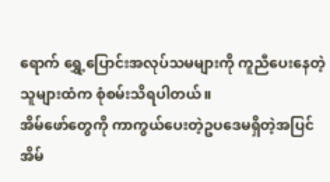ရောက် ရွှေ့ပြောင်းအလုပ်သမများကို ကူညီပေးနေတဲ့သူများထံက စုံစမ်းသိရပါတယ်။
အိမ်ဖော်တွေကို ကာကွယ်ပေးတဲ့ဥပဒေမရှိတဲ့အပြင် အိမ်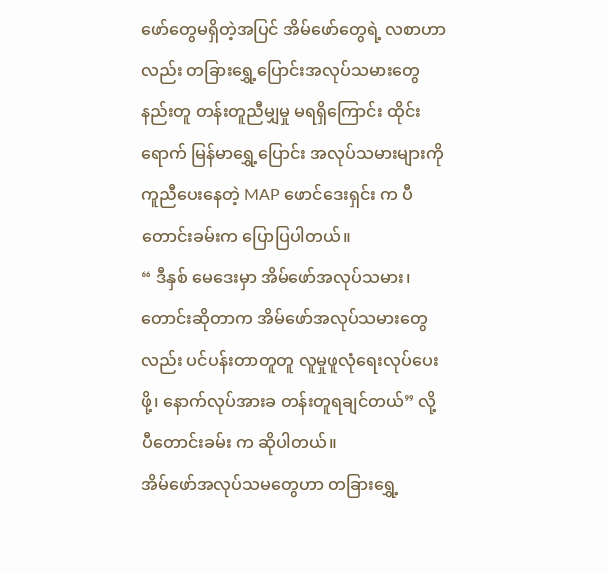ဖော်တွေမရှိတဲ့အပြင် အိမ်ဖော်တွေရဲ့ လစာဟာလည်း တခြားရွှေ့ပြောင်းအလုပ်သမားတွေနည်းတူ တန်းတူညီမျှမှု မရရှိကြောင်း ထိုင်းရောက် မြန်မာရွှေ့ပြောင်း အလုပ်သမားများကို ကူညီပေးနေတဲ့ MAP ဖောင်ဒေးရှင်း က ပီတောင်းခမ်းက ပြောပြပါတယ်။
“ ဒီနှစ် မေဒေးမှာ အိမ်ဖော်အလုပ်သမား၊ တောင်းဆိုတာက အိမ်ဖော်အလုပ်သမားတွေလည်း ပင်ပန်းတာတူတူ လူမှုဖူလုံရေးလုပ်ပေးဖို့၊ နောက်လုပ်အားခ တန်းတူရချင်တယ်” လို့ ပီတောင်းခမ်း က ဆိုပါတယ်။
အိမ်ဖော်အလုပ်သမတွေဟာ တခြားရွှေ့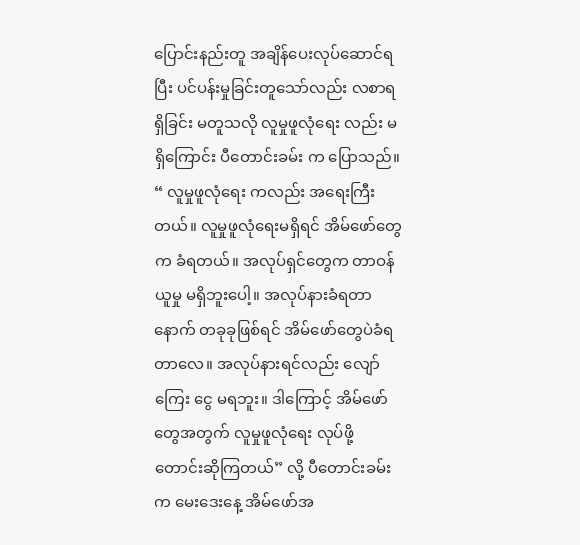ပြောင်းနည်းတူ အချိန်ပေးလုပ်ဆောင်ရပြီး ပင်ပန်းမှုခြင်းတူသော်လည်း လစာရရှိခြင်း မတူသလို လူမှုဖူလုံရေး လည်း မရှိကြောင်း ပီတောင်းခမ်း က ပြောသည်။
“ လူမှုဖူလုံရေး ကလည်း အရေးကြီးတယ်။ လူမှုဖူလုံရေးမရှိရင် အိမ်ဖော်တွေက ခံရတယ်။ အလုပ်ရှင်တွေက တာဝန်ယူမှု မရှိဘူးပေါ့။ အလုပ်နားခံရတာ နောက် တခုခုဖြစ်ရင် အိမ်ဖော်တွေပဲခံရတာလေ။ အလုပ်နားရင်လည်း လျော်ကြေး ငွေ မရဘူး။ ဒါကြောင့် အိမ်ဖော်တွေအတွက် လူမှုဖူလုံရေး လုပ်ဖို့ တောင်းဆိုကြတယ်” လို့ ပီတောင်းခမ်းက မေးဒေးနေ့ အိမ်ဖော်အ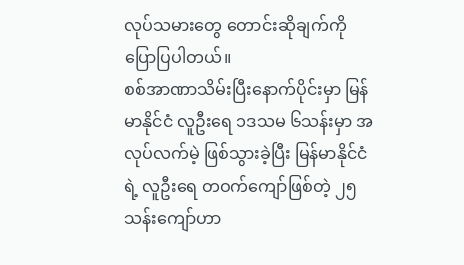လုပ်သမားတွေ တောင်းဆိုချက်ကို ပြောပြပါတယ်။
စစ်အာဏာသိမ်းပြီးနောက်ပိုင်းမှာ မြန်မာနိုင်ငံ လူဦးရေ ၁ဒသမ ၆သန်းမှာ အလုပ်လက်မဲ့ ဖြစ်သွားခဲ့ပြီး မြန်မာနိုင်ငံရဲ့ လူဦးရေ တဝက်ကျော်ဖြစ်တဲ့ ၂၅သန်းကျော်ဟာ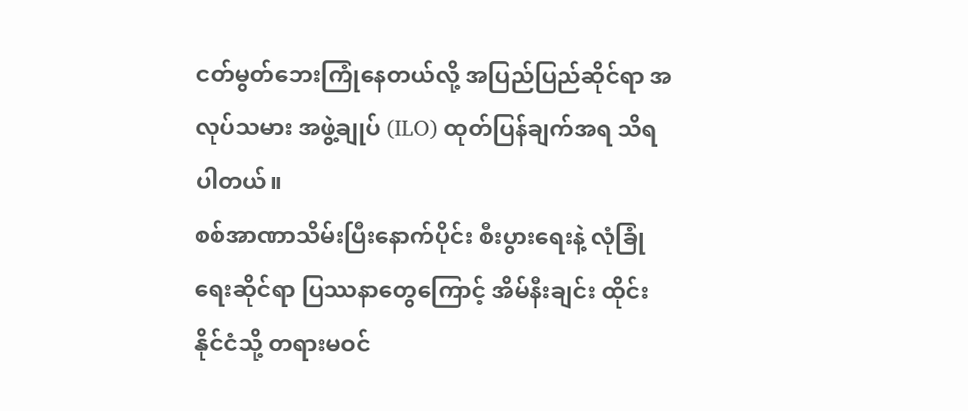ငတ်မွတ်ဘေးကြုံနေတယ်လို့ အပြည်ပြည်ဆိုင်ရာ အလုပ်သမား အဖွဲ့ချုပ် (ILO) ထုတ်ပြန်ချက်အရ သိရပါတယ်။
စစ်အာဏာသိမ်းပြီးနောက်ပိုင်း စီးပွားရေးနဲ့ လုံခြုံရေးဆိုင်ရာ ပြဿနာတွေကြောင့် အိမ်နီးချင်း ထိုင်းနိုင်ငံသို့ တရားမဝင်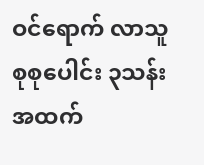ဝင်ရောက် လာသူ စုစုပေါင်း ၃သန်း အထက်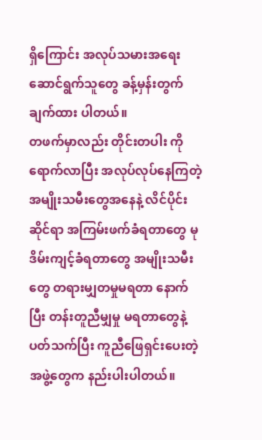ရှိကြောင်း အလုပ်သမားအရေး ဆောင်ရွက်သူတွေ ခန့်မှန်းတွက်ချက်ထား ပါတယ်။
တဖက်မှာလည်း တိုင်းတပါး ကိုရောက်လာပြီး အလုပ်လုပ်နေကြတဲ့ အမျိုးသမီးတွေအနေနဲ့ လိင်ပိုင်းဆိုင်ရာ အကြမ်းဖက်ခံရတာတွေ မုဒိမ်းကျင့်ခံရတာတွေ အမျိုးသမီး တွေ တရားမျှတမှုမရတာ နောက်ပြီး တန်းတူညီမျှမှု မရတာတွေနဲ့ပတ်သက်ပြီး ကူညီဖြေရှင်းပေးတဲ့အဖွဲ့တွေက နည်းပါးပါတယ်။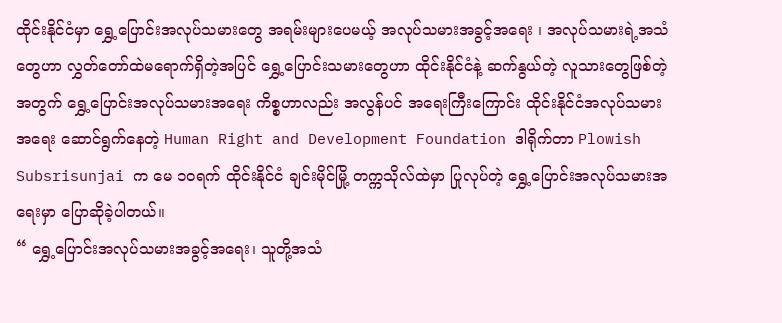ထိုင်းနိုင်ငံမှာ ရွှေ့ပြောင်းအလုပ်သမားတွေ အရမ်းများပေမယ့် အလုပ်သမားအခွင့်အရေး ၊ အလုပ်သမားရဲ့အသံတွေဟာ လွှတ်တော်ထဲမရောက်ရှိတဲ့အပြင် ရွှေ့ပြောင်းသမားတွေဟာ ထိုင်းနိုင်ငံနဲ့ ဆက်နွယ်တဲ့ လူသားတွေဖြစ်တဲ့အတွက် ရွှေ့ပြောင်းအလုပ်သမားအရေး ကိစ္စဟာလည်း အလွန်ပင် အရေးကြီးကြောင်း ထိုင်းနိုင်ငံအလုပ်သမားအရေး ဆောင်ရွက်နေတဲ့ Human Right and Development Foundation ဒါရိုက်တာ Plowish Subsrisunjai က မေ ၁၀ရက် ထိုင်းနိုင်ငံ ချင်းမိုင်မြို့ တက္ကသိုလ်ထဲမှာ ပြုလုပ်တဲ့ ရွှေ့ပြောင်းအလုပ်သမားအရေးမှာ ပြောဆိုခဲ့ပါတယ်။
“ ရွှေ့ပြောင်းအလုပ်သမားအခွင့်အရေး၊ သူတို့အသံ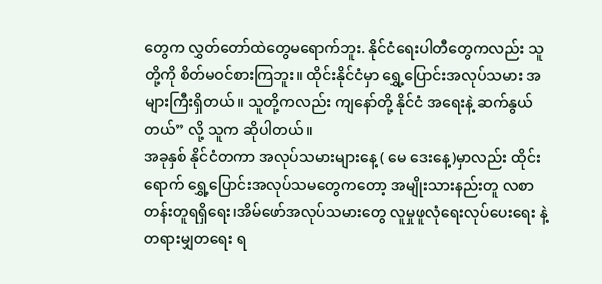တွေက လွှတ်တော်ထဲတွေမရောက်ဘူး. နိုင်ငံရေးပါတီတွေကလည်း သူတို့ကို စိတ်မဝင်စားကြဘူး။ ထိုင်းနိုင်ငံမှာ ရွှေ့ပြောင်းအလုပ်သမား အများကြီးရှိတယ်။ သူတို့ကလည်း ကျနော်တို့ နိုင်ငံ အရေးနဲ့ ဆက်နွယ်တယ်” လို့ သူက ဆိုပါတယ်။
အခုနှစ် နိုင်ငံတကာ အလုပ်သမားများနေ့ ( မေ ဒေးနေ့)မှာလည်း ထိုင်းရောက် ရွှေ့ပြောင်းအလုပ်သမတွေကတော့ အမျိုးသားနည်းတူ လစာတန်းတူရရှိရေး၊အိမ်ဖော်အလုပ်သမားတွေ လူမှုဖူလုံရေးလုပ်ပေးရေး နဲ့ တရားမျှတရေး ရ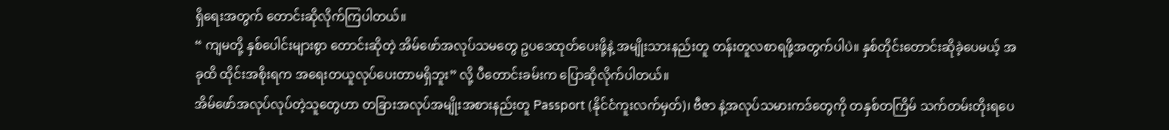ရှိရေးအတွက် တောင်းဆိုလိုက်ကြပါတယ်။
“ ကျမတို့ နှစ်ပေါင်းများစွာ တောင်းဆိုတဲ့ အိမ်ဖော်အလုပ်သမတွေ ဥပဒေထုတ်ပေးဖို့နဲ့ အမျိုးသားနည်းတူ တန်းတူလစာရဖို့အတွက်ပါပဲ။ နှစ်တိုင်းတောင်းဆိုခဲ့ပေမယ့် အခုထိ ထိုင်းအစိုးရက အရေးတယူလုပ်ပေးတာမရှိဘူး” လို့ ပီတောင်းခမ်းက ပြောဆိုလိုက်ပါတယ်။
အိမ်ဖော်အလုပ်လုပ်တဲ့သူတွေဟာ တခြားအလုပ်အမျိုးအစားနည်းတူ Passport (နိုင်ငံကူးလက်မှတ်)၊ ဗီဇာ နဲ့အလုပ်သမားကဒ်တွေကို တနှစ်တကြိမ် သက်တမ်းတိုးရပေ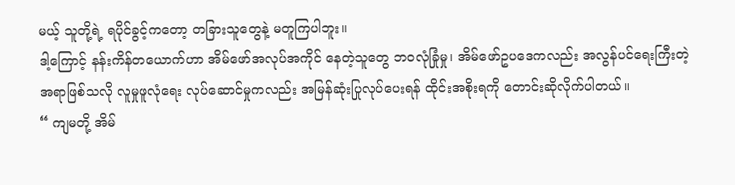မယ့် သူတို့ရဲ့ ရပိုင်ခွင့်ကတော့ တခြားသူတွေနဲ့ မတူကြပါဘူး။
ဒါ့ကြောင့် နန်းကိန်တယောက်ဟာ အိမ်ဖော်အလုပ်အကိုင် နေတဲ့သူတွေ ဘဝလုံခြုံမှု၊ အိမ်ဖော်ဥပဒေကလည်း အလွန်ပင်ရေးကြီးတဲ့အရာဖြစ်သလို လူမှုဖူလုံရေး လုပ်ဆောင်မှုကလည်း အမြန်ဆုံးပြုလုပ်ပေးရန် ထိုင်းအစိုးရကို တောင်းဆိုလိုက်ပါတယ်။
“ ကျမတို့ အိမ်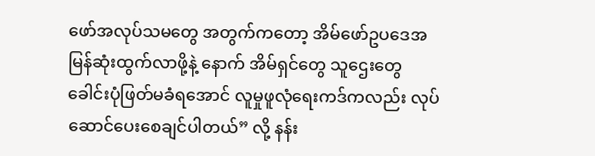ဖော်အလုပ်သမတွေ အတွက်ကတော့ အိမ်ဖော်ဥပဒေအမြန်ဆုံးထွက်လာဖို့နဲ့ နောက် အိမ်ရှင်တွေ သူဌေးတွေ ခေါင်းပုံဖြတ်မခံရအောင် လူမှုဖူလုံရေးကဒ်ကလည်း လုပ်ဆောင်ပေးစေချင်ပါတယ်” လို့ နန်း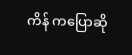ကိန် ကပြောဆို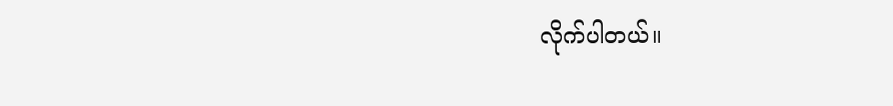လိုက်ပါတယ်။